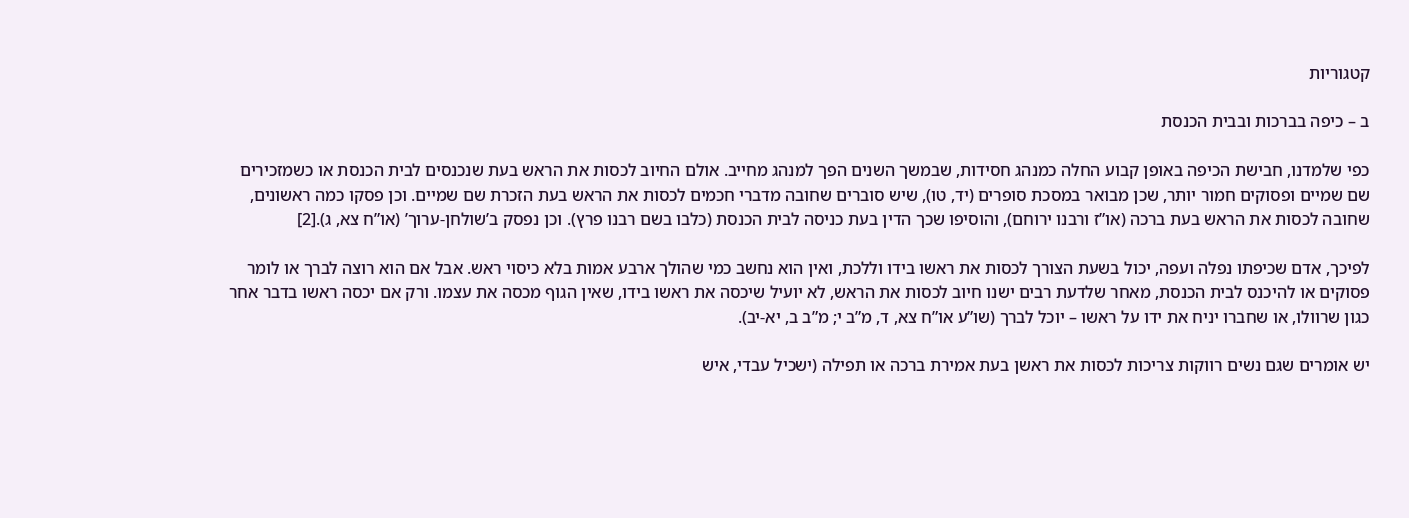קטגוריות

ב – כיפה בברכות ובבית הכנסת

כפי שלמדנו, חבישת הכיפה באופן קבוע החלה כמנהג חסידות, שבמשך השנים הפך למנהג מחייב. אולם החיוב לכסות את הראש בעת שנכנסים לבית הכנסת או כשמזכירים שם שמיים ופסוקים חמור יותר, שכן מבואר במסכת סופרים (יד, טו), שיש סוברים שחובה מדברי חכמים לכסות את הראש בעת הזכרת שם שמיים. וכן פסקו כמה ראשונים, שחובה לכסות את הראש בעת ברכה (או”ז ורבנו ירוחם), והוסיפו שכך הדין בעת כניסה לבית הכנסת (כלבו בשם רבנו פרץ). וכן נפסק ב’שולחן-ערוך’ (או”ח צא, ג).[2]

לפיכך, אדם שכיפתו נפלה ועפה, יכול בשעת הצורך לכסות את ראשו בידו וללכת, ואין הוא נחשב כמי שהולך ארבע אמות בלא כיסוי ראש. אבל אם הוא רוצה לברך או לומר פסוקים או להיכנס לבית הכנסת, מאחר שלדעת רבים ישנו חיוב לכסות את הראש, לא יועיל שיכסה את ראשו בידו, שאין הגוף מכסה את עצמו. ורק אם יכסה ראשו בדבר אחר כגון שרוולו, או שחברו יניח את ידו על ראשו – יוכל לברך (שו”ע או”ח צא, ד, מ”ב י; מ”ב ב, יא-יב).

יש אומרים שגם נשים רווקות צריכות לכסות את ראשן בעת אמירת ברכה או תפילה (ישכיל עבדי, איש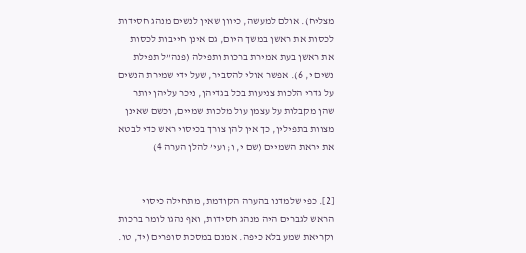מצליח). אולם למעשה, כיוון שאין לנשים מנהג חסידות לכסות את ראשן במשך היום, גם אינן חייבות לכסות את ראשן בעת אמירת ברכות ותפילה (פנה”ל תפילת נשים י, 6). אפשר אולי להסביר, שעל ידי שמירת הנשים על גדרי הלכות צניעות בכל בגדיהן, ניכר עליהן יותר שהן מקבלות על עצמן עול מלכות שמיים, וכשם שאינן מצוות בתפילין, כך אין להן צורך בכיסוי ראש כדי לבטא את יראת השמיים (שם י, ו; ועי’ להלן הערה 4)


[2]. כפי שלמדנו בהערה הקודמת, מתחילה כיסוי הראש לגברים היה מנהג חסידות, ואף נהגו לומר ברכות וקריאת שמע בלא כיפה. אמנם במסכת סופרים (יד, טו.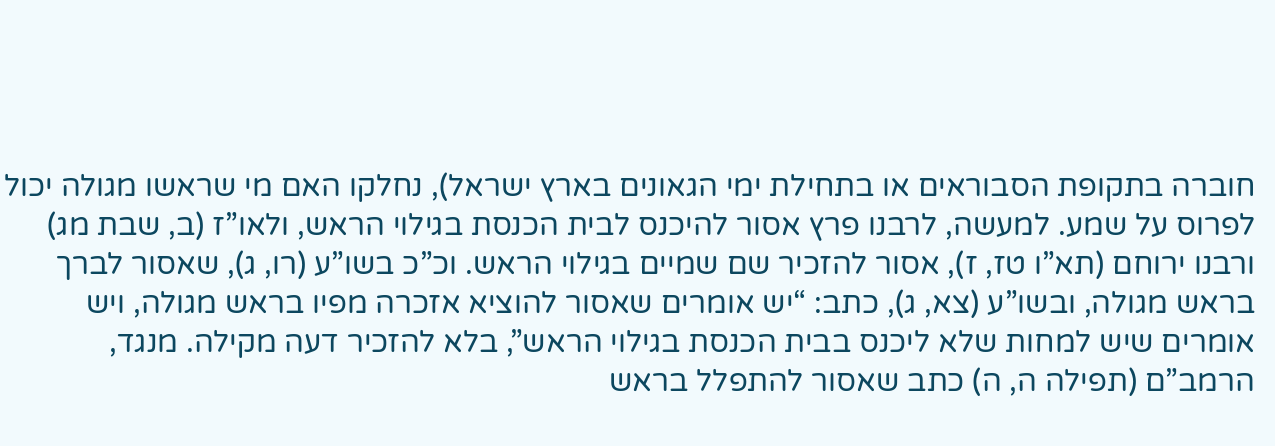חוברה בתקופת הסבוראים או בתחילת ימי הגאונים בארץ ישראל), נחלקו האם מי שראשו מגולה יכול לפרוס על שמע. למעשה, לרבנו פרץ אסור להיכנס לבית הכנסת בגילוי הראש, ולאו”ז (ב, שבת מג) ורבנו ירוחם (תא”ו טז, ז), אסור להזכיר שם שמיים בגילוי הראש. וכ”כ בשו”ע (רו, ג), שאסור לברך בראש מגולה, ובשו”ע (צא, ג), כתב: “יש אומרים שאסור להוציא אזכרה מפיו בראש מגולה, ויש אומרים שיש למחות שלא ליכנס בבית הכנסת בגילוי הראש”, בלא להזכיר דעה מקילה. מנגד, הרמב”ם (תפילה ה, ה) כתב שאסור להתפלל בראש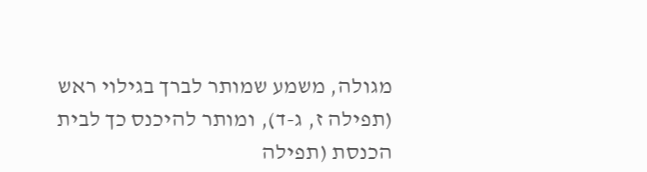מגולה, משמע שמותר לברך בגילוי ראש (תפילה ז, ג-ד), ומותר להיכנס כך לבית הכנסת (תפילה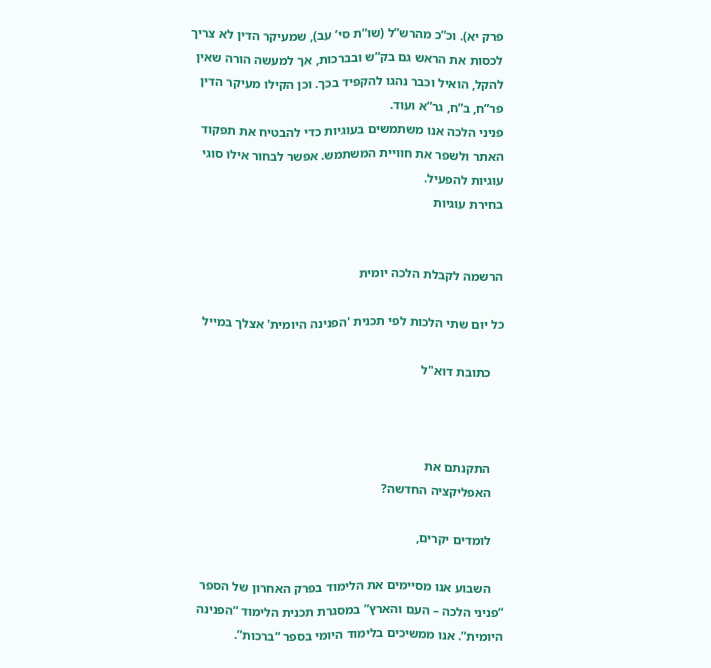פרק יא). וכ”כ מהרש”ל (שו”ת סי’ עב), שמעיקר הדין לא צריך לכסות את הראש גם בק”ש ובברכות, אך למעשה הורה שאין להקל, הואיל וכבר נהגו להקפיד בכך. וכן הקילו מעיקר הדין פר”ח, ב”ח, גר”א ועוד.
פניני הלכה אנו משתמשים בעוגיות כדי להבטיח את תפקוד האתר ולשפר את חוויית המשתמש. אפשר לבחור אילו סוגי עוגיות להפעיל.
בחירת עוגיות


הרשמה לקבלת הלכה יומית

כל יום שתי הלכות לפי תכנית 'הפנינה היומית' אצלך במייל

    כתובת דוא"ל



    התקנתם את
    האפליקציה החדשה?

    לומדים יקרים,

    השבוע אנו מסיימים את הלימוד בפרק האחרון של הספר “פניני הלכה – העם והארץ” במסגרת תכנית הלימוד “הפנינה היומית”. אנו ממשיכים בלימוד היומי בספר “ברכות”.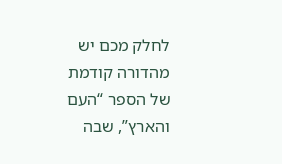לחלק מכם יש מהדורה קודמת של הספר “העם והארץ”, שבה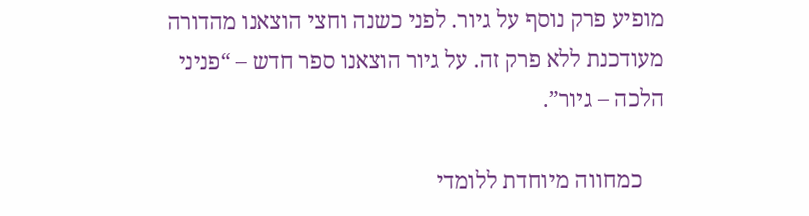מופיע פרק נוסף על גיור. לפני כשנה וחצי הוצאנו מהדורה מעודכנת ללא פרק זה. על גיור הוצאנו ספר חדש – “פניני הלכה – גיור”.

    כמחווה מיוחדת ללומדי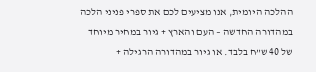ההלכה היומית, אנו מציעים לכם את ספרי פניני הלכה במהדורה החדשה – העם והארץ + גיור במחיר מיוחד של 40 ש”ח בלבד. או גיור במהדורה הרגילה +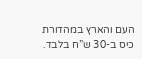העם והארץ במהדורת כיס ב-30 ש”ח בלבד.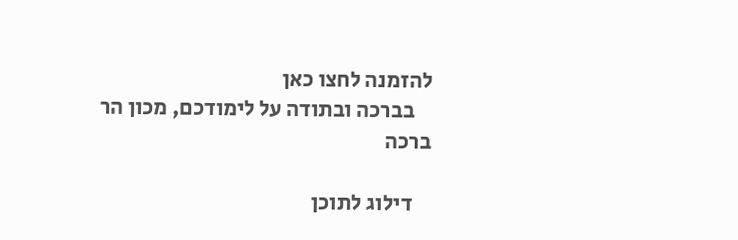להזמנה לחצו כאן
    בברכה ובתודה על לימודכם, מכון הר ברכה

    דילוג לתוכן